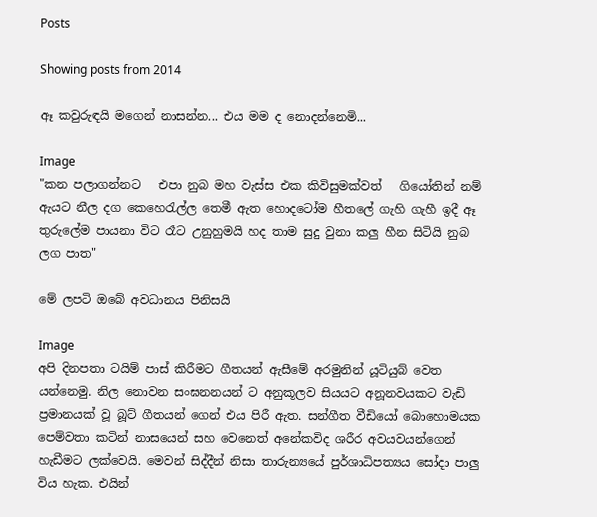Posts

Showing posts from 2014

ඈ කවුරුඳයි මගෙන් නාසන්න... එය මම ද නොදන්නෙමි...

Image
"කන පලාගන්නට   එපා නුබ මහ වැස්ස එක කිවිසුමක්වත්   ගියෝතින් නම් ඇයට නීල දග කෙහෙරැල්ල තෙමී ඇත හොදටෝම හීතලේ ගැහි ගැහී ඉදී ඈ තුරුලේම පායනා විට රෑට උනුහුමයි හද තාම සුදු වුනා කලු හීන සිටියි නුබ ලග පාත"

මේ ලපටි ඔබේ අවධානය පිනිසයි

Image
අපි දිනපතා ටයිම් පාස් කිරීමට ගීතයන් ඇසීමේ අරමුනින් යූටියුබ් වෙත යන්නෙමු. නිල නොවන සංඝනනයන් ට අනුකූලව සියයට අනූනවයකට වැඩි ප්‍රමානයක් වූ බූට් ගීතයන් ගෙන් එය පිරී ඇත. සන්ගීත වීඩියෝ බොහොමයක පෙම්වතා කටින් නාසයෙන් සහ වෙනෙත් අනේකවිද ශරීර අවයවයන්ගෙන් හැඩීමට ලක්වෙයි. මෙවන් සිද්දීන් නිසා තාරුන්‍යයේ පුර්ශාධිපත්‍යය සෝදා පාලු විය හැක. එයින්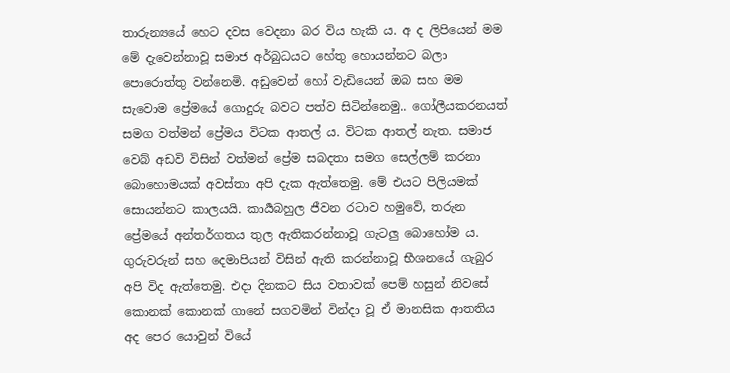තාරුන්‍යයේ හෙට දවස වෙදනා බර විය හැකි ය. අ ද ලිපියෙන් මම මේ දැවෙන්නාවූ සමාජ අර්බුධයට හේතු හොයන්නට බලා පොරොත්තු වන්නෙමි. අඩුවෙන් හෝ වැඩියෙන් ඔබ සහ මම සැවොම ප්‍රේමයේ ගොදුරු බවට පත්ව සිටින්නෙමු.. ගෝලීයකරනයත් සමග වත්මන් ප්‍රේමය විටක ආතල් ය. විටක ආතල් නැත. සමාජ වෙබ් අඩවි විසින් වත්මන් ප්‍රේම සබදතා සමග සෙල්ලම් කරනා බොහොමයක් අවස්තා අපි දැක ඇත්තෙමු. මේ එයට පිලියමක් සොයන්නට කාලයයි. කාර්‍යබහුල ජීවන රටාව හමුවේ, තරුන ප්‍රේමයේ අන්තර්ගතය තුල ඇතිකරන්නාවූ ගැටලු බොහෝම ය. ගුරුවරුන් සහ දෙමාපියන් විසින් ඇති කරන්නාවූ භීශනයේ ගැබුර අපි විද ඇත්තෙමු. එදා දිනකට සිය වතාවක් පෙම් හසුන් නිවසේ කොනක් කොනක් ගානේ සගවමින් වින්දා වූ ඒ මානසික ආතතිය අද පෙර යොවුන් වියේ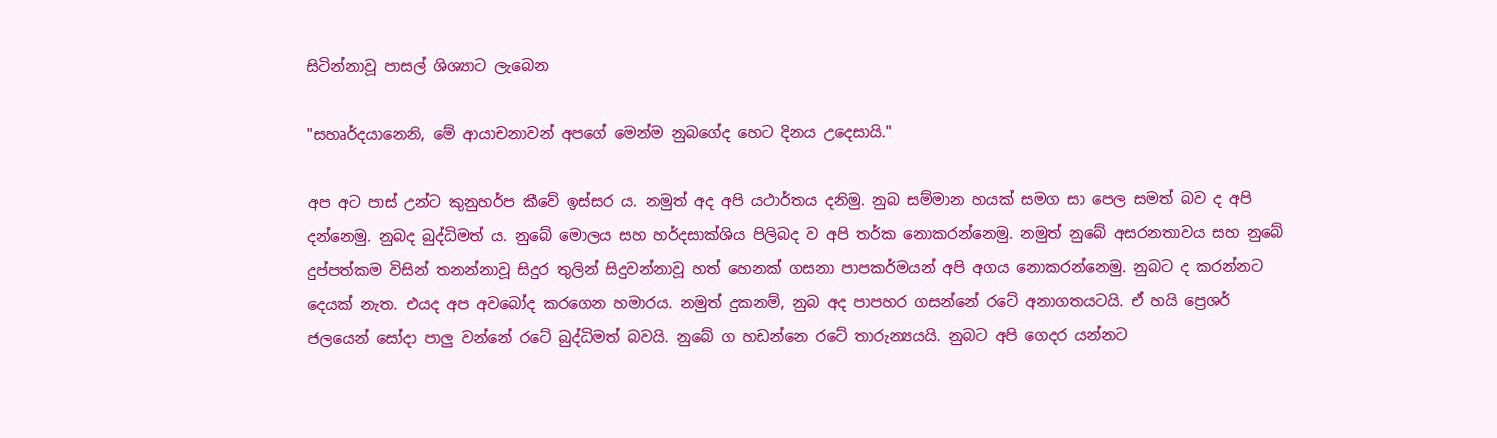සිටින්නාවූ පාසල් ශිශ්‍යාට ලැබෙන

"සහෘර්දයානෙනි, මේ ආයාචනාවන් අපගේ මෙන්ම නුබගේද හෙට දිනය උදෙසායි."

අප අට පාස් උන්ට කුනුහර්ප කීවේ ඉස්සර ය. නමුත් අද අපි යථාර්තය දනිමු. නුබ සම්මාන හයක් සමග සා පෙල සමත් බව ද අපි දන්නෙමු. නුබද බුද්ධිමත් ය. නුබේ මොලය සහ හර්දසාක්ශිය පිලිබද ව අපි තර්ක නොකරන්නෙමු. නමුත් නුබේ අසරනතාවය සහ නුබේ දුප්පත්කම විසින් තනන්නාවූ සිදුර තුලින් සිදුවන්නාවූ හත් හෙනක් ගසනා පාපකර්මයන් අපි අගය නොකරන්නෙමු. නුබට ද කරන්නට දෙයක් නැත. එයද අප අවබෝද කරගෙන හමාරය. නමුත් දුකනම්, නුබ අද පාපහර ගසන්නේ රටේ අනාගතයටයි. ඒ හයි ප්‍රෙශර් ජලයෙන් සෝදා පාලු වන්නේ රටේ බුද්ධිමත් බවයි. නුබේ ග හඩන්නෙ රටේ තාරුන්‍යයයි. නුබට අපි ගෙදර යන්නට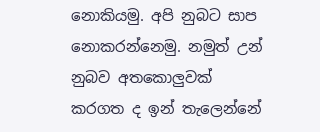නොකියමු. අපි නුබට සාප නොකරන්නෙමු. නමුත් උන් නුබව අතකොලුවක් කරගත ද ඉන් තැලෙන්නේ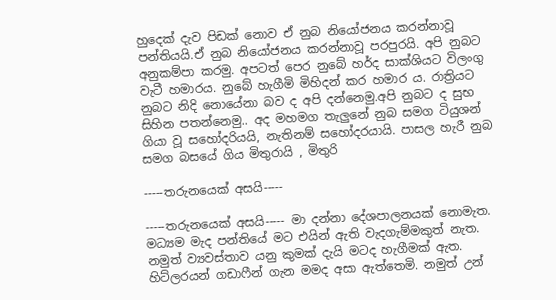හුදෙක් දැව පිඩක් නොව ඒ නුබ නියෝජනය කරන්නාවූ පන්තියයි.ඒ නුබ නියෝජනය කරන්නාවූ පරපුරයි. අපි නුබට අනුකම්පා කරමු. අපටත් පෙර නුබේ හර්ද සාක්ශියට විලංගු වැටී හමාරය. නුබේ හැගීමි මිහිදන් කර හමාර ය. රාත්‍රියට නුබට නිදි නොයේනා බව ද අපි දන්නෙමු.අපි නුබට ද සුභ සිහින පතන්නෙමු.. අද මහමග තැලුනේ නුබ සමග ටියුශන් ගියා වූ සහෝදරියයි, නැතිනම් සහෝදරයායි. පාසල හැරී නුබ සමග බසයේ ගිය මිතුරායි , මිතුරි

-----තරුනයෙක් අසයි-----

-----තරුනයෙක් අසයි----- මා දන්නා දේශපාලනයක් නොමැත. මධ්‍යම මැද පන්තියේ මට එයින් ඇති වැදගැම්මකුත් නැත. නමුත් ව්‍යවස්තාව යනු කුමක් දැයි මටද හැගීමක් ඇත. හිට්ලරයන් ගඩාෆීන් ගැන මමද අසා ඇත්තෙමි. නමුත් උන්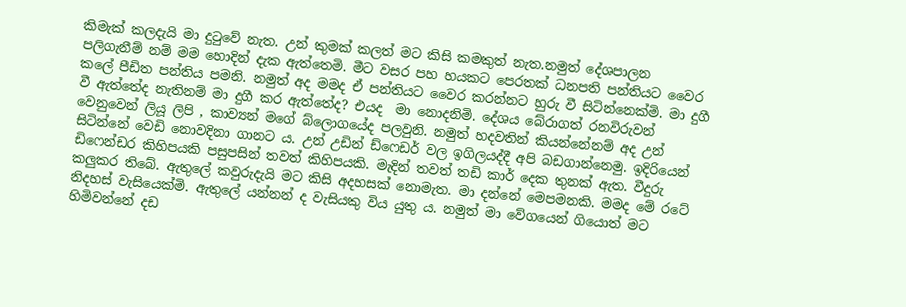කිමැක් කලදැයි මා දුටුවේ නැත. උන් කුමක් කලත් මට කිසි කමකුත් නැත.නමුත් දේශපාලන පලිගැනීම් නම් මම හොදින් දැක ඇත්තෙමි. මීට වසර පහ හයකට පෙරතක් ධනපති පන්තියට වෛර කලේ පීඩිත පන්තිය පමනි. නමුත් අද මමද ඒ පන්තියට වෛර කරන්නට හුරු වී සිටින්නෙක්මි. මා දුගී වී ඇත්තේද නැතිනම් මා දුගී කර ඇත්තේද? එයද  මා නොදනිමි. දේශය බේරාගත් රනවිරුවන් වෙනුවෙන් ලියූ ලිපි , කාව්‍යන් මගේ බ්ලොගයේද පලවුනි. නමුත් හදවතින් කියන්නේනම් අද උන් සිටින්නේ වෙඩි නොවදිනා ගානට ය. උන් උඩින් ඩ්ෆෙඩර් වල ඉගිලයද්දී අපි බඩගාන්නෙමු. ඉදිරියෙන් ඩිෆෙන්ඩර කිහිපයකි පසුපසින් තවත් කිහිපයකි. මැදින් තවත් තඩි කාර් දෙක තුනක් ඇත. වීදුරු කලුකර තිබේ. ඇතුලේ කවුරුදැයි මට කිසි අදහසක් නොමැත. මා දන්නේ මෙපමනකි. මමද මේ රටේ නිදහස් වැසියෙක්මි. ඇතුලේ යන්නන් ද වැසියකු විය යුතු ය. නමුත් මා වේගයෙන් ගියොත් මට හිමිවන්නේ දඩ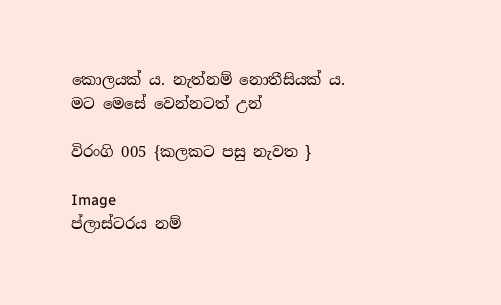කොලයක් ය. නැත්නම් නොතීසියක් ය. මට මෙසේ වෙන්නටත් උන්

විරංගි 005 {කලකට පසු නැවත }

Image
ප්ලාස්ටරය නම්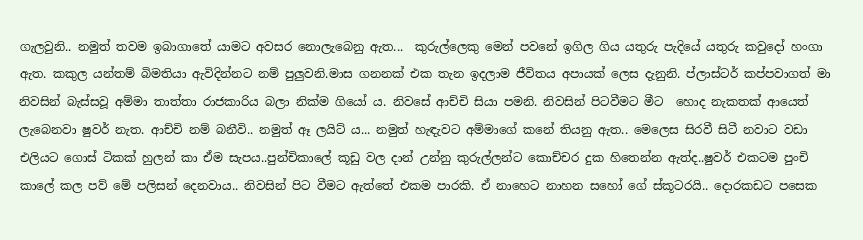ගැලවුනි.. නමුත් තවම ඉබාගාතේ යාමට අවසර නොලැබෙනු ඇත...  කුරුල්ලෙකු මෙන් පවනේ ඉගිල ගිය යතුරු පැදියේ යතුරු කවුදෝ හංගා ඇත. කකුල යන්තම් බිමතියා ඇවිදින්නට නම් පුලුවනි.මාස ගනනක් එක තැන ඉදලාම ජීවිතය අපායක් ලෙස දැනුනි. ප්ලාස්ටර් කප්පවාගත් මා නිවසින් බැස්සවූ අම්මා තාත්තා රාජකාරිය බලා නික්ම ගියෝ ය. නිවසේ ආච්චි සියා පමනි. නිවසින් පිටවීමට මීට  හොද නැකතක් ආයෙත් ලැබෙනවා ෂුවර් නැත. ආච්චි නම් බනීවි.. නමුත් ඈ ලයිට් ය... නමුත් හැඳැවට අම්මාගේ කනේ තියනු ඇත.. මෙලෙස සිරවී සිටී නවාට වඩා එලියට ගොස් ටිකක් හුලන් කා ඒම සැපය..පුන්චිකාලේ කූඩු වල දාන් උන්නු කුරුල්ලන්ට කොච්චර දුක හිතෙන්න ඇත්ද..ෂුවර් එකටම පුංචි කාලේ කල පව් මේ පලිසන් දෙනවාය.. නිවසින් පිට වීමට ඇත්තේ එකම පාරකි. ඒ නාහෙට නාහන සහෝ ගේ ස්කූටරයි.. දොරකඩට පසෙක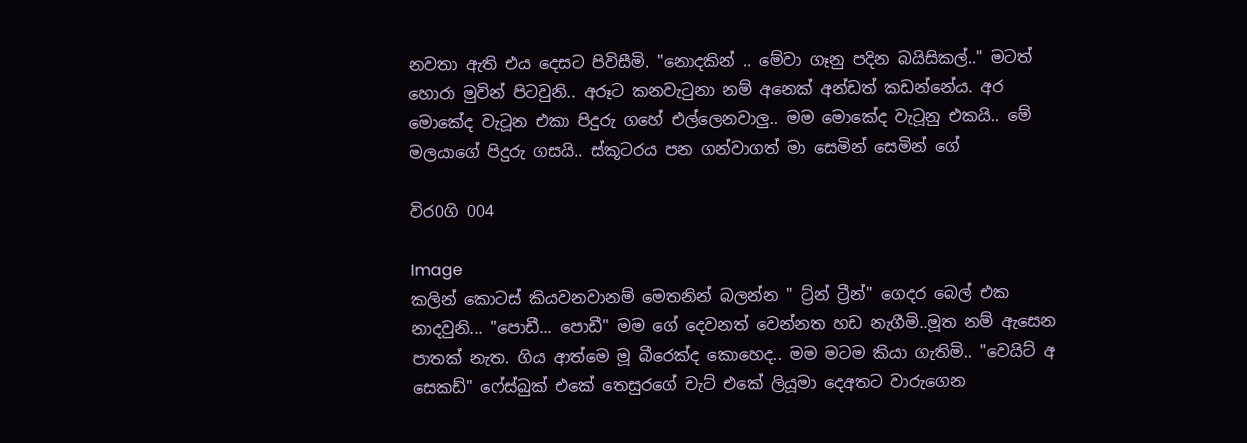නවතා ඇති එය දෙසට පිවිසීමි. "නොදකින් .. මේවා ගෑනු පදින බයිසිකල්.." මටත් හොරා මුවින් පිටවුනි.. අරූට කනවැටුනා නම් අනෙක් අන්ඩත් කඩන්නේය. අර මොකේද වැටූන එකා පිදුරු ගහේ එල්ලෙනවාලු.. මම මොකේද වැටූනු එකයි.. මේ මලයාගේ පිදුරු ගසයි.. ස්කූටරය පන ගන්වාගත් මා සෙමින් සෙමින් ගේ

විර0ගි 004

Image
කලින් කොටස් කියවනවානම් මෙතනින් බලන්න " ට්‍ර්න් ට්‍රීන්" ගෙදර බෙල් එක නාදවුනි... "පොඩී... පොඩී" මම ගේ දෙවනත් වෙන්නත හඩ නැගීමි..මූත නම් ඇසෙන පාතක් නැත. ගිය ආත්මෙ මූ බීරෙක්ද කොහෙද.. මම මටම කියා ගැතිමි.. "වෙයිට් අ සෙකඩ්" ෆේස්බුක් එකේ තෙසුරගේ චැට් එකේ ලියූමා දෙඅතට වාරුගෙන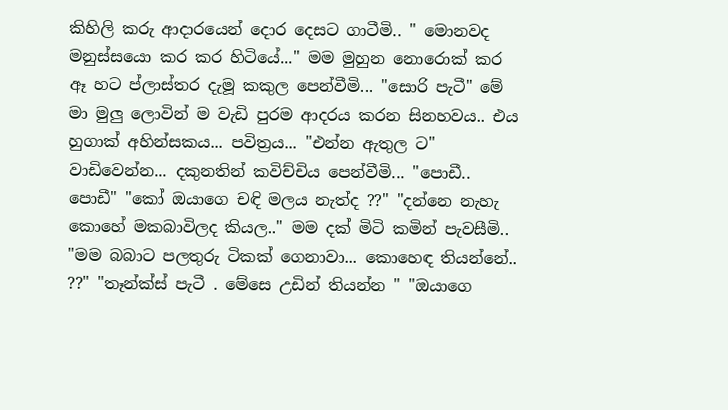කිහිලි කරු ආදාරයෙන් දොර දෙසට ගාටීමි.. " මොනවද මනුස්සයො කර කර හිටියේ..." මම මුහුන නොරොක් කර ඈ හට ප්ලාස්තර දැමූ කකුල පෙන්වීමි... "සොරි පැටී" මේ මා මුලු ලොවින් ම වැඩි පුරම ආදරය කරන සිනහවය.. එය හුගාක් අහින්සකය... පවිත්‍රය... "එන්න ඇතුල ට" වාඩිවෙන්න... දකුනතින් කවිච්චිය පෙන්වීමි... "පොඩී.. පොඩී" "කෝ ඔයාගෙ චඳි මලය නැත්ද ??" "දන්නෙ නැහැ කොහේ මකබාවිලද කියල.." මම දක් මිටි කමින් පැවසීමි.. "මම බබාට පලතුරු ටිකක් ගෙනාවා... කොහෙඳ තියන්නේ.. ??" "තෑන්ක්ස් පැටී . මේසෙ උඩින් තියන්න " "ඔයාගෙ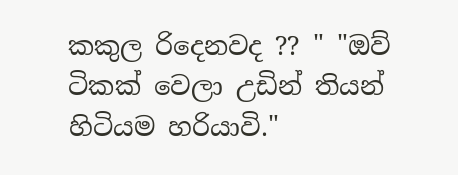කකුල රිදෙනවද ?? " "ඔව් ටිකක් වෙලා උඩින් තියන් හිටියම හරියාවි."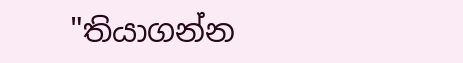"තියාගන්න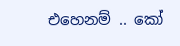එහෙනම් .. කෝ